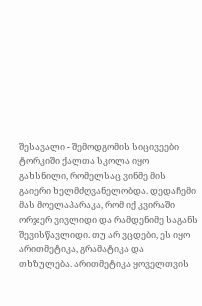შესავალი - შემოდგომის სიცივეები ტორკიში ქალთა სკოლა იყო გახსნილი, რომელსაც ვინმე მის გაიერი ხელმძღვანელობდა. დედაჩემი მას მოელაპარაკა, რომ იქ კვირაში ორჯერ ვივლიდი და რამდენიმე საგანს შევისწავლიდი. თუ არ ვცდები, ეს იყო არითმეტიკა, გრამატიკა და თხზულება. არითმეტიკა ყოველთვის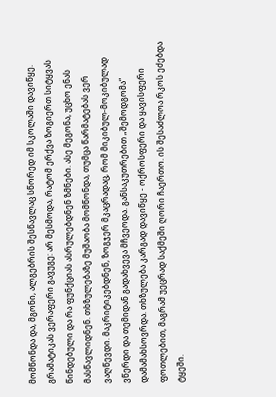მომწონდა და, მგონი, ალგებრის შესწავლაც სწორედ იმ სკოლაში დავიწყე. გრამატიკას ვერაფერი გავუგე: არ მესმოდა, რატომ ერქვა ზოგიერთ სიტყვას წინდებული და რა ფუნქციას ასრულებდნენ ზმნები. ასე მეგონა, უცხო ენას მასწავლიდნენ. თხზულებაზე მუშაობა მომწონდა, თუმცა წარმატებას ვერ ვაღწევდი. მაკრიტიკებდნენ, ზოგჯერ მკაცრადაც, რომ მიკიბულ-მოკიბულად ვწერდი და თემიდან გადახვევა მჩვეოდა. განსაკუთრებით „შემოდგომა“ დამამახსოვრდა. თხზულება კარგად დავიწყე - ოქროსფერი და ყავისფერი ფოთლებით, მაგრამ უეცრად საქმეში ღორი ჩაერთო. ის შესაძლოა რკოს ეძებდა ტყეში.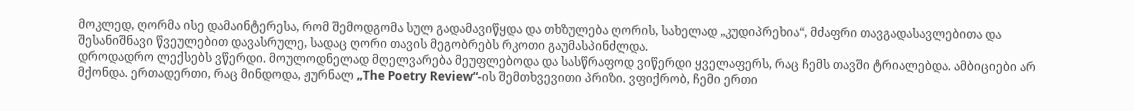მოკლედ, ღორმა ისე დამაინტერესა, რომ შემოდგომა სულ გადამავიწყდა და თხზულება ღორის, სახელად „კუდიპრეხია“, მძაფრი თავგადასავლებითა და შესანიშნავი წვეულებით დავასრულე, სადაც ღორი თავის მეგობრებს რკოთი გაუმასპინძლდა.
დროდადრო ლექსებს ვწერდი. მოულოდნელად მღელვარება მეუფლებოდა და სასწრაფოდ ვიწერდი ყველაფერს, რაც ჩემს თავში ტრიალებდა. ამბიციები არ მქონდა. ერთადერთი, რაც მინდოდა, ჟურნალ „The Poetry Review“-ის შემთხვევითი პრიზი. ვფიქრობ, ჩემი ერთი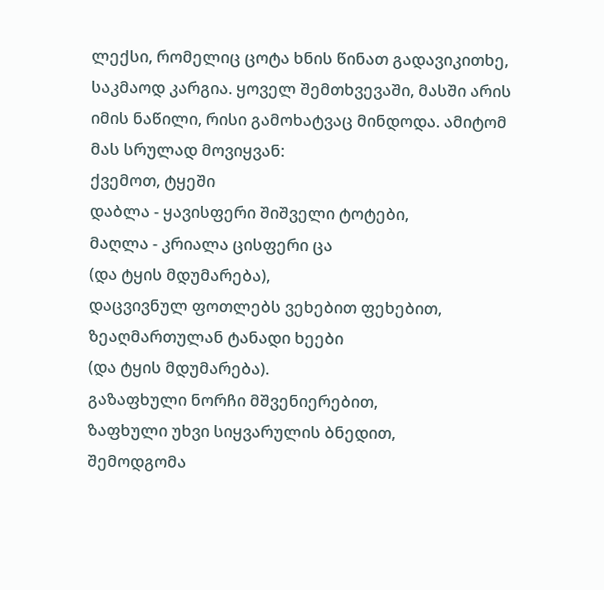ლექსი, რომელიც ცოტა ხნის წინათ გადავიკითხე, საკმაოდ კარგია. ყოველ შემთხვევაში, მასში არის იმის ნაწილი, რისი გამოხატვაც მინდოდა. ამიტომ მას სრულად მოვიყვან:
ქვემოთ, ტყეში
დაბლა - ყავისფერი შიშველი ტოტები,
მაღლა - კრიალა ცისფერი ცა
(და ტყის მდუმარება),
დაცვივნულ ფოთლებს ვეხებით ფეხებით,
ზეაღმართულან ტანადი ხეები
(და ტყის მდუმარება).
გაზაფხული ნორჩი მშვენიერებით,
ზაფხული უხვი სიყვარულის ბნედით,
შემოდგომა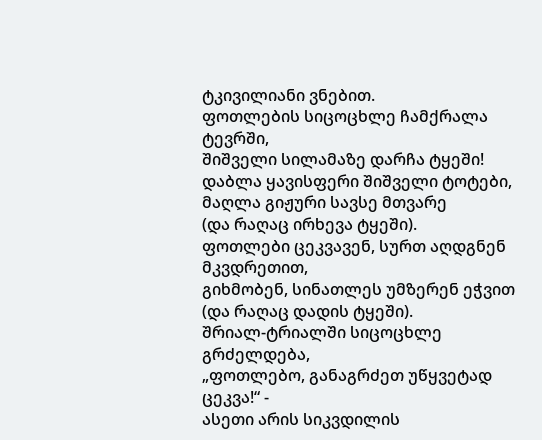ტკივილიანი ვნებით.
ფოთლების სიცოცხლე ჩამქრალა ტევრში,
შიშველი სილამაზე დარჩა ტყეში!
დაბლა ყავისფერი შიშველი ტოტები,
მაღლა გიჟური სავსე მთვარე
(და რაღაც ირხევა ტყეში).
ფოთლები ცეკვავენ, სურთ აღდგნენ მკვდრეთით,
გიხმობენ, სინათლეს უმზერენ ეჭვით
(და რაღაც დადის ტყეში).
შრიალ-ტრიალში სიცოცხლე გრძელდება,
„ფოთლებო, განაგრძეთ უწყვეტად ცეკვა!“ -
ასეთი არის სიკვდილის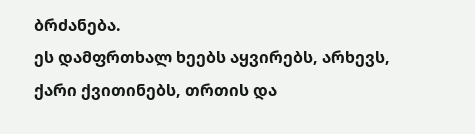ბრძანება.
ეს დამფრთხალ ხეებს აყვირებს, არხევს,
ქარი ქვითინებს, თრთის და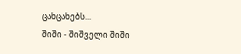ცახცახებს...
შიში - შიშველი შიში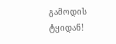გამოდის ტყიდან!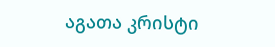აგათა კრისტი